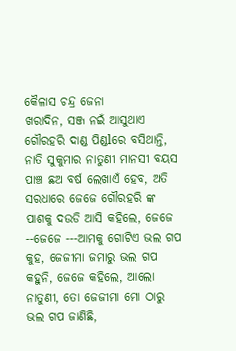କୈଳାସ ଚନ୍ଦ୍ର ଜେନା
ଖରାଦିନ, ସଞ୍ଜ ନଇଁ ଆସୁଥାଏ ଗୌରହରି ଦାଣ୍ଡ ପିଣ୍ଡlରେ ବସିଥାନ୍ତି, ନାତି ସୁକୁମାର ନାତୁଣୀ ମାନସୀ ବୟସ ପାଞ୍ଚ ଛଅ ବର୍ଷ ଲେଖାଏଁ ହେବ, ଅତି ସରଧାରେ ଜେଜେ ଗୌରହରି ଙ୍କ ପାଶକୁ ଦଉଡି ଆସି କହିଲେ, ଜେଜେ --ଜେଜେ ---ଆମକୁ ଗୋଟିଏ ଭଲ ଗପ କୁହ, ଜେଜୀମା ଜମାରୁ ଭଲ ଗପ କହୁନି, ଜେଜେ କହିଲେ, ଆଲୋ ନାତୁଣୀ, ତୋ ଜେଜୀମା ମୋ ଠାରୁ ଭଲ ଗପ ଜାଣିଛି,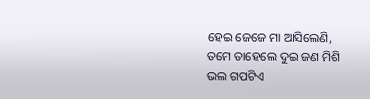ହେଇ ଜେଜେ ମା ଆସିଲେଣି, ତମେ ତାହେଲେ ଦୁଇ ଜଣ ମିଶି ଭଲ ଗପଟିଏ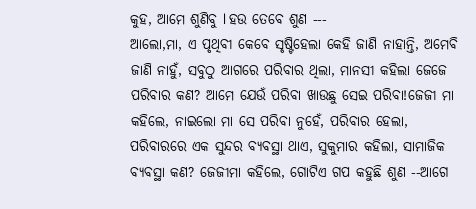କୁହ, ଆମେ ଶୁଣିବୁ l ହଉ ତେବେ ଶୁଣ ---
ଆଲୋ,ମା, ଏ ପୃଥିବୀ କେବେ ସୃଷ୍ଟିହେଲା କେହି ଜାଣି ନାହାନ୍ତି, ଅମେବି ଜାଣି ନାହୁଁ, ସବୁଠୁ ଆଗରେ ପରିବାର ଥିଲା, ମାନସୀ କହିଲା ଜେଜେ ପରିବାର କଣ? ଆମେ ଯେଉଁ ପରିବା ଖାଉଛୁ ସେଇ ପରିବା!ଜେଜୀ ମା କହିଲେ, ନାଇଲୋ ମା ସେ ପରିବା ନୁହେଁ, ପରିବାର ହେଲା, ପରିବାରରେ ଏକ ସୁନ୍ଦର ବ୍ୟବସ୍ଥା ଥାଏ, ସୁକୁମାର କହିଲା, ସାମାଜିକ ବ୍ୟବସ୍ଥା କଣ? ଜେଜୀମା କହିଲେ, ଗୋଟିଏ ଗପ କହୁଛି ଶୁଣ --ଆଗେ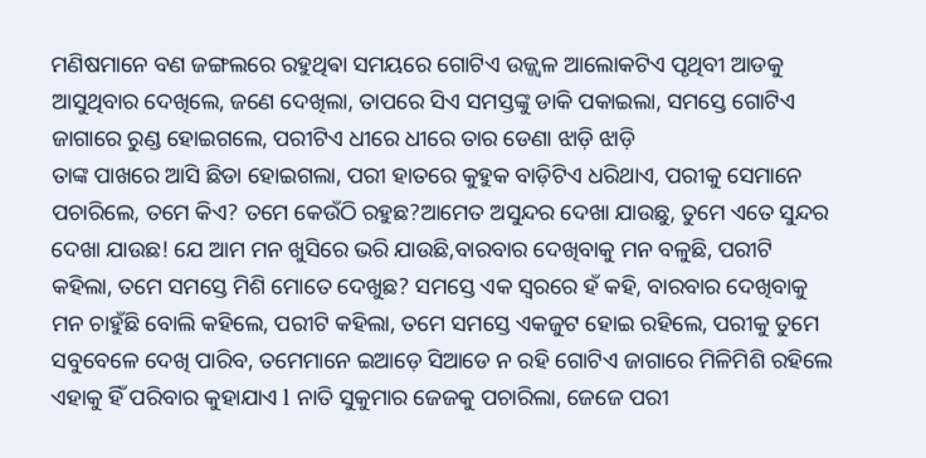ମଣିଷମାନେ ବଣ ଜଙ୍ଗଲରେ ରହୁଥିଵା ସମୟରେ ଗୋଟିଏ ଉଜ୍ଜ୍ୱଳ ଆଲୋକଟିଏ ପୃଥିବୀ ଆଡକୁ ଆସୁଥିବାର ଦେଖିଲେ, ଜଣେ ଦେଖିଲା, ତାପରେ ସିଏ ସମସ୍ତଙ୍କୁ ଡାକି ପକାଇଲା, ସମସ୍ତେ ଗୋଟିଏ ଜାଗାରେ ରୁଣ୍ଡ ହୋଇଗଲେ, ପରୀଟିଏ ଧୀରେ ଧୀରେ ତାର ଡେଣା ଝାଡ଼ି ଝାଡ଼ି
ତାଙ୍କ ପାଖରେ ଆସି ଛିଡା ହୋଇଗଲା, ପରୀ ହାତରେ କୁହୁକ ବାଡ଼ିଟିଏ ଧରିଥାଏ, ପରୀକୁ ସେମାନେ ପଚାରିଲେ, ତମେ କିଏ? ତମେ କେଉଁଠି ରହୁଛ?ଆମେତ ଅସୁନ୍ଦର ଦେଖା ଯାଉଛୁ, ତୁମେ ଏତେ ସୁନ୍ଦର ଦେଖା ଯାଉଛ! ଯେ ଆମ ମନ ଖୁସିରେ ଭରି ଯାଉଛି,ବାରବାର ଦେଖିବାକୁ ମନ ବଳୁଛି, ପରୀଟି କହିଲା, ତମେ ସମସ୍ତେ ମିଶି ମୋତେ ଦେଖୁଛ? ସମସ୍ତେ ଏକ ସ୍ୱରରେ ହଁ କହି, ବାରବାର ଦେଖିବାକୁ ମନ ଚାହୁଁଛି ବୋଲି କହିଲେ, ପରୀଟି କହିଲା, ତମେ ସମସ୍ତେ ଏକଜୁଟ ହୋଇ ରହିଲେ, ପରୀକୁ ତୁମେ ସବୁବେଳେ ଦେଖି ପାରିବ, ତମେମାନେ ଇଆଡ଼େ ସିଆଡେ ନ ରହି ଗୋଟିଏ ଜାଗାରେ ମିଳିମିଶି ରହିଲେ ଏହାକୁ ହିଁ ପରିବାର କୁହାଯାଏ l ନାତି ସୁକୁମାର ଜେଜକୁ ପଚାରିଲା, ଜେଜେ ପରୀ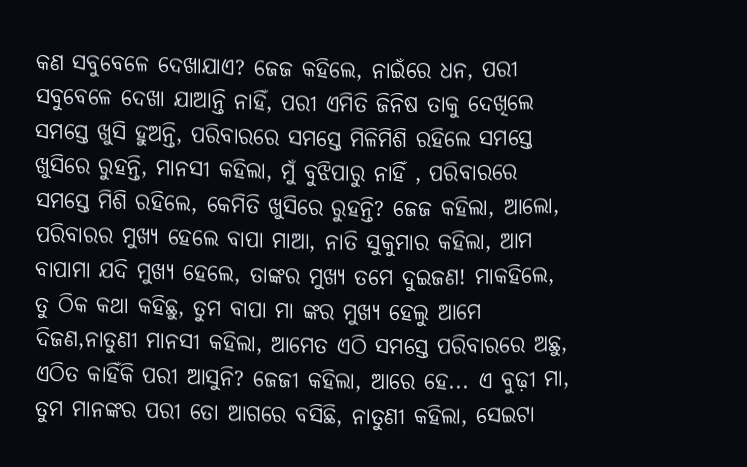କଣ ସବୁବେଳେ ଦେଖାଯାଏ? ଜେଜ କହିଲେ, ନାଇଁରେ ଧନ, ପରୀ ସବୁବେଳେ ଦେଖା ଯାଆନ୍ତି ନାହିଁ, ପରୀ ଏମିତି ଜିନିଷ ତାକୁ ଦେଖିଲେ ସମସ୍ତେ ଖୁସି ହୁଅନ୍ତି, ପରିବାରରେ ସମସ୍ତେ ମିଳିମିଶି ରହିଲେ ସମସ୍ତେ ଖୁସିରେ ରୁହନ୍ତି, ମାନସୀ କହିଲା, ମୁଁ ବୁଝିପାରୁ ନାହିଁ , ପରିବାରରେ ସମସ୍ତେ ମିଶି ରହିଲେ, କେମିତି ଖୁସିରେ ରୁହନ୍ତି? ଜେଜ କହିଲା, ଆଲୋ, ପରିବାରର ମୁଖ୍ୟ ହେଲେ ବାପା ମାଆ, ନାତି ସୁକୁମାର କହିଲା, ଆମ ବାପାମା ଯଦି ମୁଖ୍ୟ ହେଲେ, ତାଙ୍କର ମୁଖ୍ୟ ତମେ ଦୁଇଜଣ! ମାକହିଲେ, ତୁ ଠିକ କଥା କହିଛୁ, ତୁମ ବାପା ମା ଙ୍କର ମୁଖ୍ୟ ହେଲୁ ଆମେ ଦିଜଣ,ନାତୁଣୀ ମାନସୀ କହିଲା, ଆମେତ ଏଠି ସମସ୍ତେ ପରିବାରରେ ଅଛୁ, ଏଠିତ କାହିଁକି ପରୀ ଆସୁନି? ଜେଜୀ କହିଲା, ଆରେ ହେ... ଏ ବୁଢ଼ୀ ମା, ତୁମ ମାନଙ୍କର ପରୀ ତୋ ଆଗରେ ବସିଛି, ନାତୁଣୀ କହିଲା, ସେଇଟା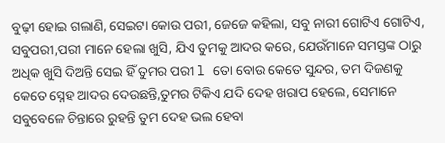ବୁଢ଼ୀ ହୋଇ ଗଲାଣି, ସେଇଟା କୋଉ ପରୀ, ଜେଜେ କହିଲା, ସବୁ ନାରୀ ଗୋଟିଏ ଗୋଟିଏ, ସବୁପରୀ,ପରୀ ମାନେ ହେଲା ଖୁସି, ଯିଏ ତୁମକୁ ଆଦର କରେ, ଯେଉଁମାନେ ସମସ୍ତଙ୍କ ଠାରୁ ଅଧିକ ଖୁସି ଦିଅନ୍ତି ସେଇ ହିଁ ତୁମର ପରୀ l ତୋ ବୋଉ କେତେ ସୁନ୍ଦର, ତମ ଦିଜଣକୁ କେତେ ସ୍ନେହ ଆଦର ଦେଉଛନ୍ତି,ତୁମର ଟିକିଏ ଯଦି ଦେହ ଖରାପ ହେଲେ, ସେମାନେ ସବୁବେଳେ ଚିନ୍ତାରେ ରୁହନ୍ତି ତୁମ ଦେହ ଭଲ ହେବା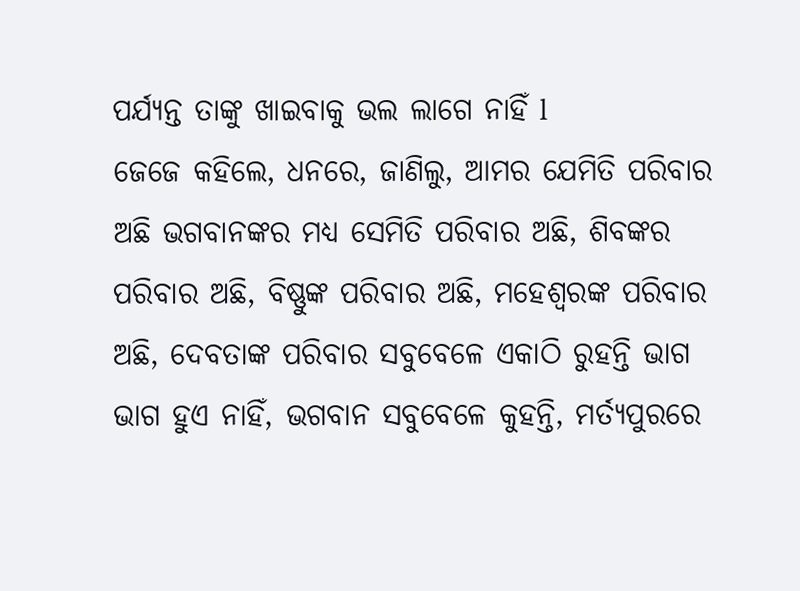ପର୍ଯ୍ୟନ୍ତ ତାଙ୍କୁ ଖାଇବାକୁ ଭଲ ଲାଗେ ନାହିଁ l
ଜେଜେ କହିଲେ, ଧନରେ, ଜାଣିଲୁ, ଆମର ଯେମିତି ପରିବାର ଅଛି ଭଗବାନଙ୍କର ମଧ୍ୟ ସେମିତି ପରିବାର ଅଛି, ଶିବଙ୍କର ପରିବାର ଅଛି, ବିଷ୍ଣୁଙ୍କ ପରିବାର ଅଛି, ମହେଶ୍ୱରଙ୍କ ପରିବାର ଅଛି, ଦେବତାଙ୍କ ପରିବାର ସବୁବେଳେ ଏକାଠି ରୁହନ୍ତି ଭାଗ ଭାଗ ହୁଏ ନାହିଁ, ଭଗବାନ ସବୁବେଳେ କୁହନ୍ତି, ମର୍ତ୍ୟପୁରରେ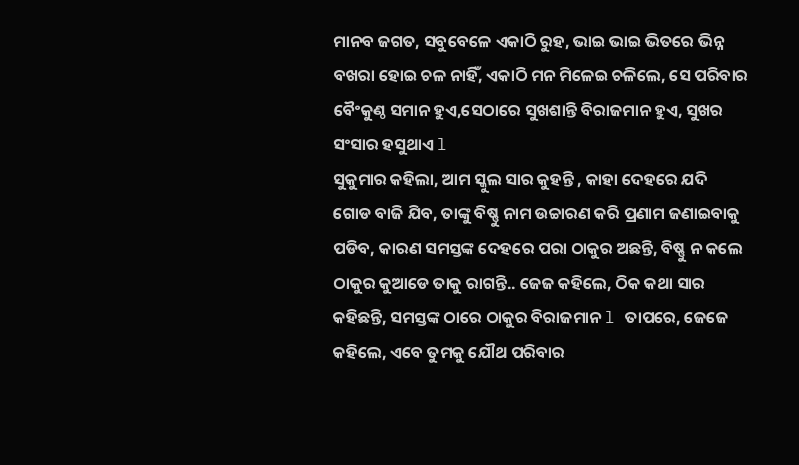ମାନବ ଜଗତ, ସବୁବେଳେ ଏକାଠି ରୁହ, ଭାଇ ଭାଇ ଭିତରେ ଭିନ୍ନ ବଖରା ହୋଇ ଚଳ ନାହିଁ, ଏକାଠି ମନ ମିଳେଇ ଚଳିଲେ, ସେ ପରିବାର ବୈଂକୁଣ୍ଠ ସମାନ ହୁଏ,ସେଠାରେ ସୁଖଶାନ୍ତି ବିରାଜମାନ ହୁଏ, ସୁଖର ସଂସାର ହସୁଥାଏ l
ସୁକୁମାର କହିଲା, ଆମ ସ୍କୁଲ ସାର କୁହନ୍ତି , କାହା ଦେହରେ ଯଦି
ଗୋଡ ବାଜି ଯିବ, ତାଙ୍କୁ ବିଷ୍ଣୁ ନାମ ଉଚ୍ଚାରଣ କରି ପ୍ରଣାମ ଜଣାଇବାକୁ ପଡିବ, କାରଣ ସମସ୍ତଙ୍କ ଦେହରେ ପରା ଠାକୁର ଅଛନ୍ତି, ବିଷ୍ଣୁ ନ କଲେ ଠାକୁର କୁଆଡେ ତାକୁ ରାଗନ୍ତି.. ଜେଜ କହିଲେ, ଠିକ କଥା ସାର କହିଛନ୍ତି, ସମସ୍ତଙ୍କ ଠାରେ ଠାକୁର ବିରାଜମାନ l ତାପରେ, ଜେଜେ କହିଲେ, ଏବେ ତୁମକୁ ଯୌଥ ପରିବାର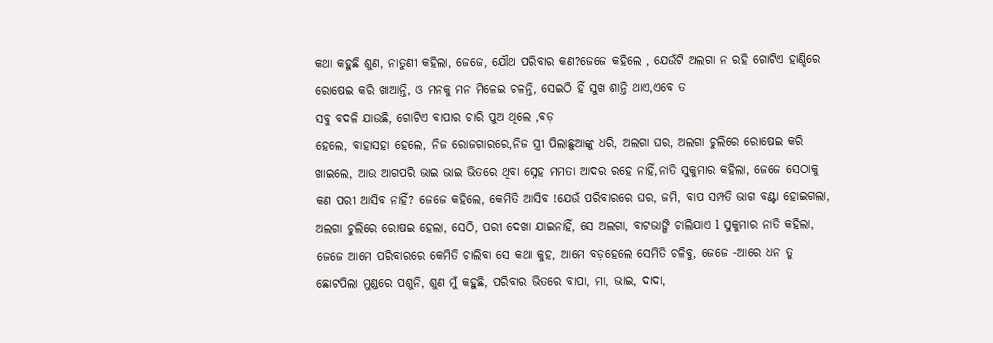କଥା କହୁଛି ଶୁଣ, ନାତୁଣୀ କହିଲା, ଜେଜେ, ଯୌଥ ପରିବାର କଣ?ଜେଜେ କହିଲେ , ଯେଉଁଟି ଅଲଗା ନ ରହି ଗୋଟିଏ ହାଣ୍ଡିରେ ରୋଷେଇ କରି ଖାଆନ୍ତି, ଓ ମନକୁ ମନ ମିଳେଇ ଚଳନ୍ତି, ସେଇଠି ହିଁ ସୁଖ ଶାନ୍ତି ଥାଏ,ଏବେ ତ
ସବୁ ବଦଳି ଯାଉଛି, ଗୋଟିଏ ବାପାର ଚାରି ପୁଅ ଥିଲେ ,ବଡ଼
ହେଲେ, ବାହାସହା ହେଲେ, ନିଜ ରୋଜଗାରରେ,ନିଜ ସ୍ତ୍ରୀ ପିଲାଛୁଆଙ୍କୁ ଧରି, ଅଲଗା ଘର, ଅଲଗା ଚୁଲିରେ ରୋଷେଇ କରି ଖାଇଲେ, ଆଉ ଆଗପରି ଭାଇ ଭାଇ ଭିତରେ ଥିବା ସ୍ନେହ ମମତା ଆଦର ରହେ ନାହିଁ,ନାତି ସୁକୁମାର କହିଲା, ଜେଜେ ସେଠାକୁ କଣ ପରୀ ଆସିବ ନାହିଁ? ଜେଜେ କହିଲେ, କେମିତି ଆସିବ !ଯେଉଁ ପରିବାରରେ ଘର, ଜମି, ବାପ ସମ୍ପତି ଭାଗ ବଣ୍ଟା ହୋଇଗଲା, ଅଲଗା ଚୁଲିରେ ରୋଷଇ ହେଲା, ସେଠି, ପରୀ ଦେଖା ଯାଇନାହିଁ, ସେ ଅଲଗା, ବାଟଭାଙ୍ଗି ଚାଲିଯାଏ l ସୁକୁମାର ନାତି କହିଲା, ଜେଜେ ଆମେ ପରିବାରରେ କେମିତି ଚାଲିବା ସେ କଥା କୁହ, ଆମେ ବଡ଼ହେଲେ ସେମିତି ଚଳିବୁ, ଜେଜେ -ଆରେ ଧନ ତୁ ଛୋଟପିଲା ମୁଣ୍ଡରେ ପଶୁନି, ଶୁଣ ମୁଁ କହୁଛି, ପରିବାର ଭିତରେ ବାପା, ମା, ଭାଇ, ଦାଦା,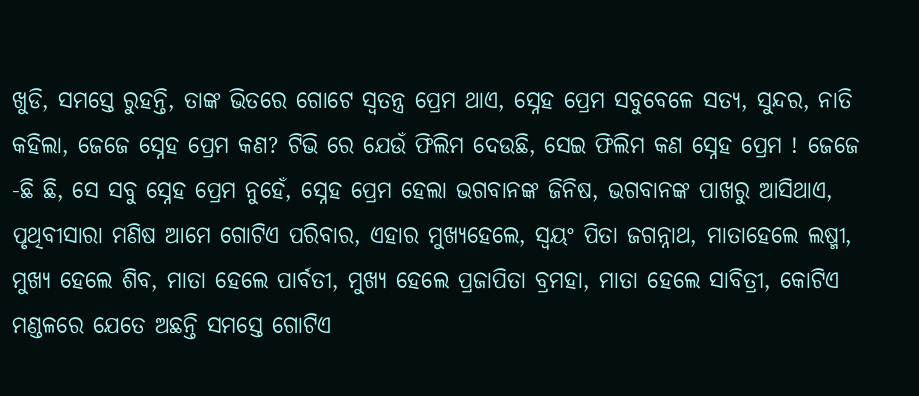ଖୁଡି, ସମସ୍ତେ ରୁହନ୍ତି, ତାଙ୍କ ଭିତରେ ଗୋଟେ ସ୍ୱତନ୍ତ୍ର ପ୍ରେମ ଥାଏ, ସ୍ନେହ ପ୍ରେମ ସବୁବେଳେ ସତ୍ୟ, ସୁନ୍ଦର, ନାତି କହିଲା, ଜେଜେ ସ୍ନେହ ପ୍ରେମ କଣ? ଟିଭି ରେ ଯେଉଁ ଫିଲିମ ଦେଉଛି, ସେଇ ଫିଲିମ କଣ ସ୍ନେହ ପ୍ରେମ ! ଜେଜେ -ଛି ଛି, ସେ ସବୁ ସ୍ନେହ ପ୍ରେମ ନୁହେଁ, ସ୍ନେହ ପ୍ରେମ ହେଲା ଭଗବାନଙ୍କ ଜିନିଷ, ଭଗବାନଙ୍କ ପାଖରୁ ଆସିଥାଏ, ପୃଥିବୀସାରା ମଣିଷ ଆମେ ଗୋଟିଏ ପରିବାର, ଏହାର ମୁଖ୍ୟହେଲେ, ସ୍ୱୟଂ ପିତା ଜଗନ୍ନାଥ, ମାତାହେଲେ ଲଷ୍ମୀ, ମୁଖ୍ୟ ହେଲେ ଶିବ, ମାତା ହେଲେ ପାର୍ବତୀ, ମୁଖ୍ୟ ହେଲେ ପ୍ରଜାପିତା ବ୍ରମହା, ମାତା ହେଲେ ସାବିତ୍ରୀ, କୋଟିଏ ମଣ୍ଡଳରେ ଯେତେ ଅଛନ୍ତି ସମସ୍ତେ ଗୋଟିଏ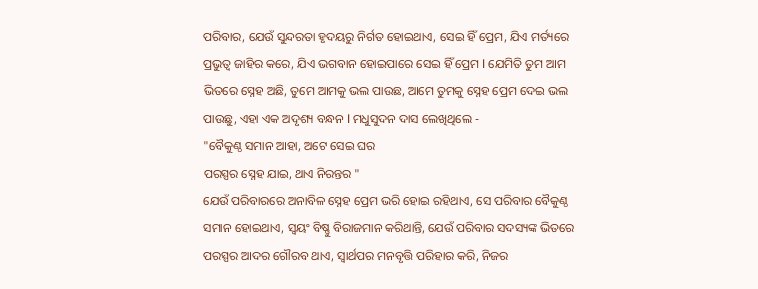ପରିବାର, ଯେଉଁ ସୁନ୍ଦରତା ହୃଦୟରୁ ନିର୍ଗତ ହୋଇଥାଏ, ସେଇ ହିଁ ପ୍ରେମ, ଯିଏ ମର୍ତ୍ୟରେ ପ୍ରଭୁତ୍ୱ ଜାହିର କରେ, ଯିଏ ଭଗବାନ ହୋଇପାରେ ସେଇ ହିଁ ପ୍ରେମ l ଯେମିତି ତୁମ ଆମ ଭିତରେ ସ୍ନେହ ଅଛି, ତୁମେ ଆମକୁ ଭଲ ପାଉଛ, ଆମେ ତୁମକୁ ସ୍ନେହ ପ୍ରେମ ଦେଇ ଭଲ ପାଉଛୁ, ଏହା ଏକ ଅଦୃଶ୍ୟ ବନ୍ଧନ l ମଧୁସୁଦନ ଦାସ ଲେଖିଥିଲେ -
"ବୈକୁଣ୍ଠ ସମାନ ଆହା, ଅଟେ ସେଇ ଘର
ପରସ୍ପର ସ୍ନେହ ଯାଇ, ଥାଏ ନିରନ୍ତର "
ଯେଉଁ ପରିବାରରେ ଅନାବିଳ ସ୍ନେହ ପ୍ରେମ ଭରି ହୋଇ ରହିଥାଏ, ସେ ପରିବାର ବୈକୁଣ୍ଠ ସମାନ ହୋଇଥାଏ, ସ୍ୱୟଂ ବିଷ୍ଣୁ ବିରାଜମାନ କରିଥାନ୍ତି, ଯେଉଁ ପରିବାର ସଦସ୍ୟଙ୍କ ଭିତରେ ପରସ୍ପର ଆଦର ଗୌରବ ଥାଏ, ସ୍ୱାର୍ଥପର ମନବୃତ୍ତି ପରିହାର କରି, ନିଜର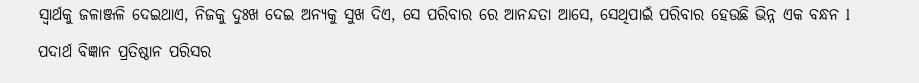ସ୍ୱାର୍ଥକୁ ଜଳାଞ୍ଜଳି ଦେଇଥାଏ, ନିଜକୁ ଦୁଃଖ ଦେଇ ଅନ୍ୟକୁ ସୁଖ ଦିଏ, ସେ ପରିବାର ରେ ଆନନ୍ଦତା ଆସେ, ସେଥିପାଇଁ ପରିବାର ହେଉଛି ଭିନ୍ନ ଏକ ବନ୍ଧନ l
ପଦାର୍ଥ ବିଜ୍ଞାନ ପ୍ରତିଷ୍ଠାନ ପରିସର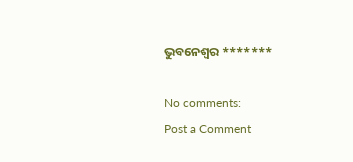ଭୁବନେଶ୍ୱର *******

No comments:
Post a Comment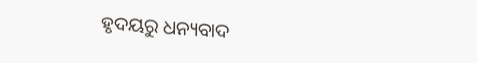ହୃଦୟରୁ ଧନ୍ୟବାଦ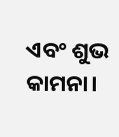ଏବଂ ଶୁଭ କାମନା।